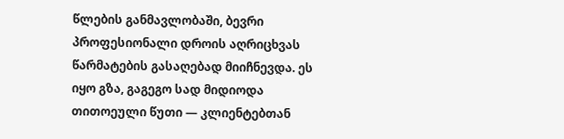წლების განმავლობაში, ბევრი პროფესიონალი დროის აღრიცხვას წარმატების გასაღებად მიიჩნევდა. ეს იყო გზა, გაგეგო სად მიდიოდა თითოეული წუთი — კლიენტებთან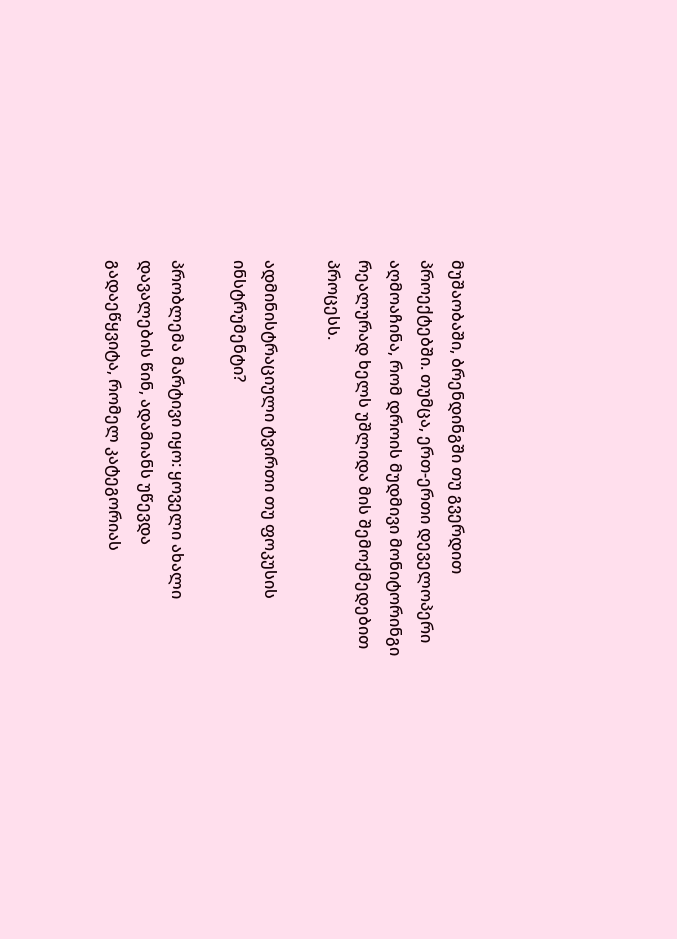მუშაობაში, ბრენდინგში თუ გვერდით პროექტებში. თუმცა, ერთ-ერთი დეველოპერი აღმოაჩინა, რომ დროის მუდმივი მონიტორინგი რეალურად ხელს უშლიდა მის შემოქმედებით პროცესს.

ადმინისტრაციული ტვირთი თუ ფოკუსის ინსტრუმენტი?

პრობლემა მარტივი იყო: ყოველი ახალი დავალების წინ, ადამიანს უწევდა გადაეწყვიტა, რომელ კატეგორიას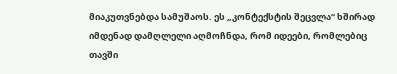მიაკუთვნებდა სამუშაოს. ეს „კონტექსტის შეცვლა“ ხშირად იმდენად დამღლელი აღმოჩნდა, რომ იდეები, რომლებიც თავში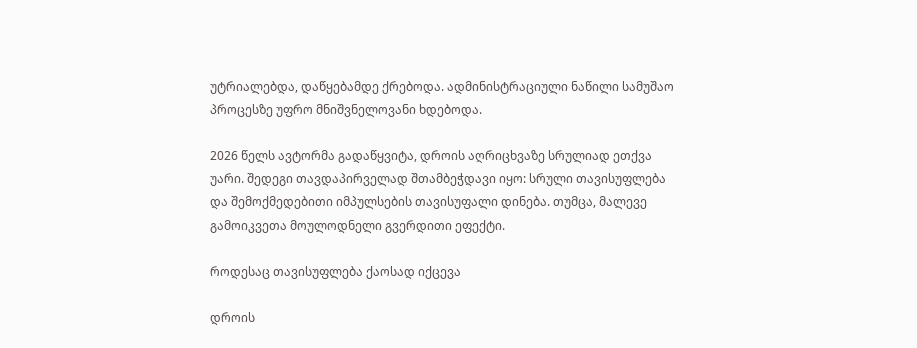უტრიალებდა, დაწყებამდე ქრებოდა. ადმინისტრაციული ნაწილი სამუშაო პროცესზე უფრო მნიშვნელოვანი ხდებოდა.

2026 წელს ავტორმა გადაწყვიტა, დროის აღრიცხვაზე სრულიად ეთქვა უარი. შედეგი თავდაპირველად შთამბეჭდავი იყო: სრული თავისუფლება და შემოქმედებითი იმპულსების თავისუფალი დინება. თუმცა, მალევე გამოიკვეთა მოულოდნელი გვერდითი ეფექტი.

როდესაც თავისუფლება ქაოსად იქცევა

დროის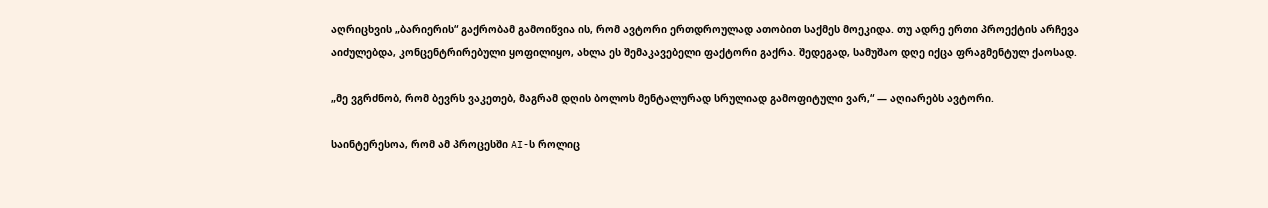აღრიცხვის „ბარიერის“ გაქრობამ გამოიწვია ის, რომ ავტორი ერთდროულად ათობით საქმეს მოეკიდა. თუ ადრე ერთი პროექტის არჩევა აიძულებდა, კონცენტრირებული ყოფილიყო, ახლა ეს შემაკავებელი ფაქტორი გაქრა. შედეგად, სამუშაო დღე იქცა ფრაგმენტულ ქაოსად.

„მე ვგრძნობ, რომ ბევრს ვაკეთებ, მაგრამ დღის ბოლოს მენტალურად სრულიად გამოფიტული ვარ,“ — აღიარებს ავტორი.

საინტერესოა, რომ ამ პროცესში AI-ს როლიც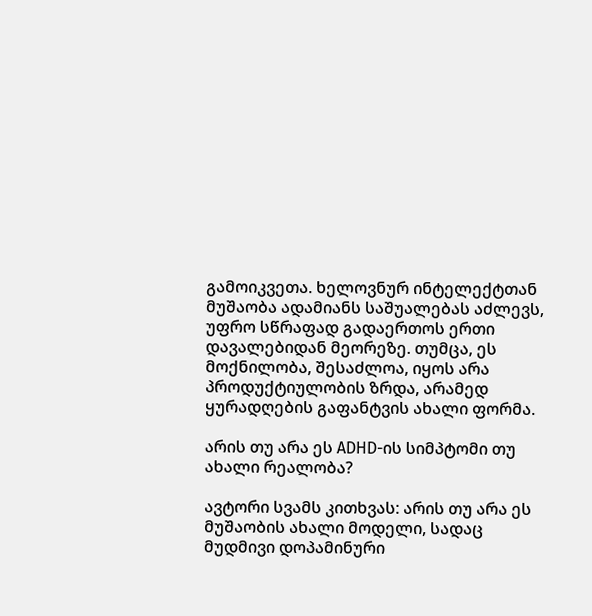გამოიკვეთა. ხელოვნურ ინტელექტთან მუშაობა ადამიანს საშუალებას აძლევს, უფრო სწრაფად გადაერთოს ერთი დავალებიდან მეორეზე. თუმცა, ეს მოქნილობა, შესაძლოა, იყოს არა პროდუქტიულობის ზრდა, არამედ ყურადღების გაფანტვის ახალი ფორმა.

არის თუ არა ეს ADHD-ის სიმპტომი თუ ახალი რეალობა?

ავტორი სვამს კითხვას: არის თუ არა ეს მუშაობის ახალი მოდელი, სადაც მუდმივი დოპამინური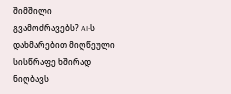შიმშილი გვამოძრავებს? AI-ს დახმარებით მიღწეული სისწრაფე ხშირად ნიღბავს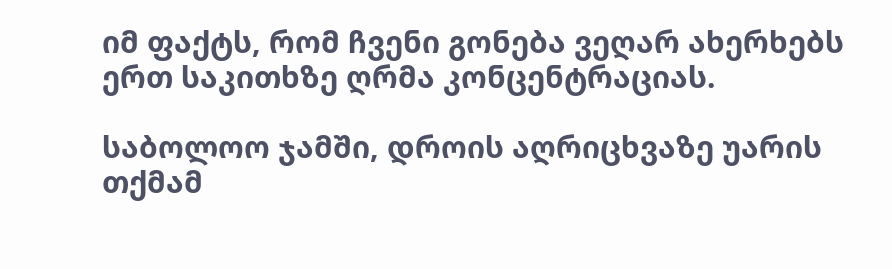იმ ფაქტს, რომ ჩვენი გონება ვეღარ ახერხებს ერთ საკითხზე ღრმა კონცენტრაციას.

საბოლოო ჯამში, დროის აღრიცხვაზე უარის თქმამ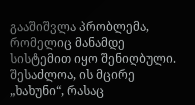გააშიშვლა პრობლემა, რომელიც მანამდე სისტემით იყო შენიღბული. შესაძლოა, ის მცირე „ხახუნი“, რასაც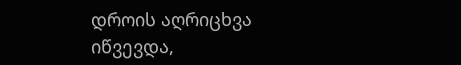დროის აღრიცხვა იწვევდა,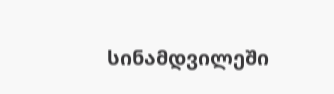სინამდვილეში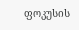ფოკუსის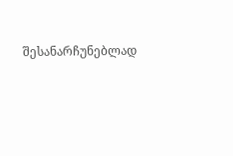შესანარჩუნებლად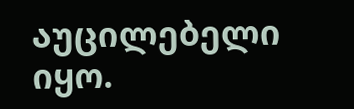აუცილებელი იყო.